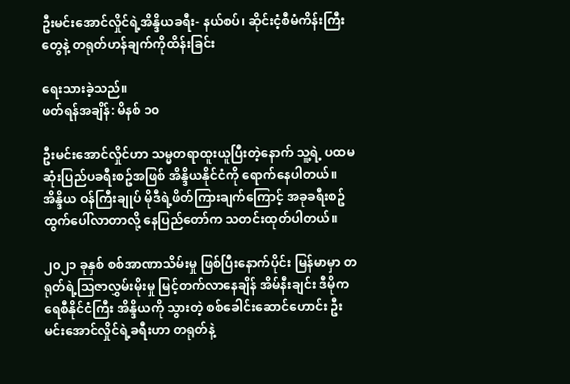ဦးမင်းအောင်လှိုင်ရဲ့အိန္ဒိယခရီး- နယ်စပ်၊ ဆိုင်းငံ့စီမံကိန်းကြီးတွေနဲ့ တရုတ်ဟန်ချက်ကိုထိန်းခြင်း

ရေးသားခဲ့သည်။
ဖတ်ရန်အချိန်: မိနစ် ၁၀

ဦးမင်းအောင်လှိုင်ဟာ သမ္မတရာထူးယူပြီးတဲ့နောက် သူ့ရဲ့ ပထမဆုံးပြည်ပခရီးစဥ်အဖြစ် အိန္ဒိယနိုင်ငံကို ရောက်နေပါတယ်။ အိန္ဒိယ ဝန်ကြီးချုပ် မိုဒီရဲ့ဖိတ်ကြားချက်ကြောင့် အခုခရီးစဥ်ထွက်ပေါ်လာတာလို့ နေပြည်တော်က သတင်းထုတ်ပါတယ်။

၂၀၂၁ ခုနှစ် စစ်အာဏာသိမ်းမှု ဖြစ်ပြီးနောက်ပိုင်း မြန်မာမှာ တရုတ်ရဲ့သြဇာလွှမ်းမိုးမှု မြင့်တက်လာနေချိန် အိမ်နီးချင်း ဒီမိုကရေစီနိုင်ငံကြီး အိန္ဒိယကို သွားတဲ့ စစ်ခေါင်းဆောင်ဟောင်း ဦးမင်းအောင်လှိုင်ရဲ့ခရီးဟာ တရုတ်နဲ့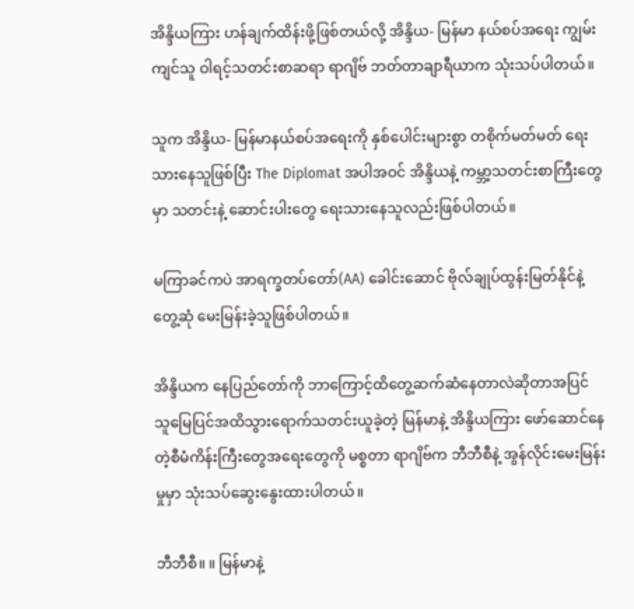အိန္ဒိယကြား ဟန်ချက်ထိန်းဖို့ဖြစ်တယ်လို့ အိန္ဒိယ- မြန်မာ နယ်စပ်အရေး ကျွမ်းကျင်သူ ဝါရင့်သတင်းစာဆရာ ရာဂျိဗ် ဘတ်တာချာရီယာက သုံးသပ်ပါတယ်။

သူက အိန္ဒိယ- မြန်မာနယ်စပ်အရေးကို နှစ်ပေါင်းများစွာ တစိုက်မတ်မတ် ရေးသားနေသူဖြစ်ပြီး The Diplomat အပါအဝင် အိန္ဒိယနဲ့ ကမ္ဘာ့သတင်းစာကြီးတွေမှာ သတင်းနဲ့ ဆောင်းပါးတွေ ရေးသားနေသူလည်းဖြစ်ပါတယ်။

မကြာခင်ကပဲ အာရက္ခတပ်တော်(AA) ခေါင်းဆောင် ဗိုလ်ချုပ်ထွန်းမြတ်နိုင်နဲ့တွေ့ဆုံ မေးမြန်းခဲ့သူဖြစ်ပါတယ်။

အိန္ဒိယက နေပြည်တော်ကို ဘာကြောင့်ထိတွေ့ဆက်ဆံနေတာလဲဆိုတာအပြင် သူမြေပြင်အထိသွားရောက်သတင်းယူခဲ့တဲ့ မြန်မာနဲ့ အိန္ဒိယကြား ဖော်ဆောင်နေတဲ့စီမံကိန်းကြီးတွေအရေးတွေကို မစ္စတာ ရာဂျိဗ်က ဘီဘီစီနဲ့ အွန်လိုင်းမေးမြန်းမှုမှာ သုံးသပ်ဆွေးနွေးထားပါတယ်။

ဘီဘီစီ။ ။ မြန်မာနဲ့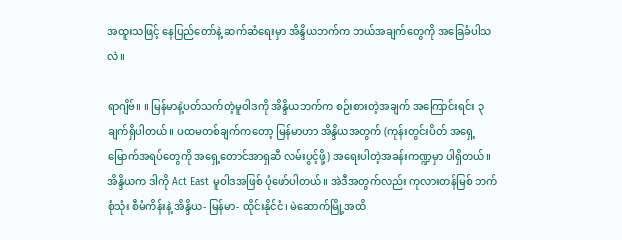အထူးသဖြင့် နေပြည်တော်နဲ့ ဆက်ဆံရေးမှာ အိန္ဒိယဘက်က ဘယ်အချက်တွေကို အခြေခံပါသလဲ။

ရာဂျိဗ်။ ။ မြန်မာနဲ့ပတ်သက်တဲ့မူဝါဒကို အိန္ဒိယဘက်က စဉ်းစားတဲ့အချက် အကြောင်းရင်း ၃ ချက်ရှိပါတယ်။ ပထမတစ်ချက်ကတော့ မြန်မာဟာ အိန္ဒိယအတွက် (ကုန်းတွင်းပိတ် အရှေ့မြောက်အရပ်တွေကို အရှေ့တောင်အာရှဆီ လမ်းပွင့်ဖို့) အရေးပါတဲ့အခန်းကဏ္ဍမှာ ပါရှိတယ်။ အိန္ဒိယက ဒါကို Act East မူဝါဒအဖြစ် ပုံဖော်ပါတယ်။ အဲဒီအတွက်လည်း ကုလားတန်မြစ် ဘက်စုံသုံး စီမံကိန်းနဲ့ အိန္ဒိယ- မြန်မာ- ထိုင်းနိုင်ငံ၊ မဲဆောက်မြို့အထိ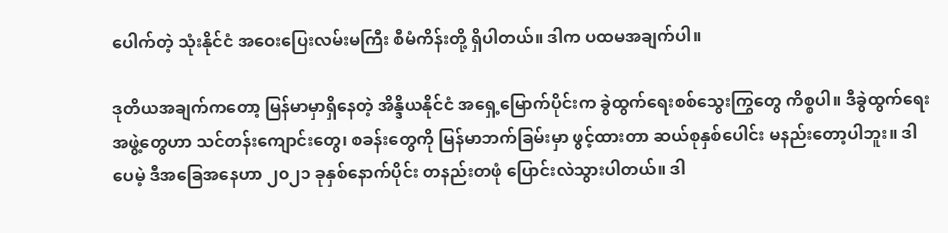ပေါက်တဲ့ သုံးနိုင်ငံ အဝေးပြေးလမ်းမကြီး စီမံကိန်းတို့ ရှိပါတယ်။ ဒါက ပထမအချက်ပါ။

ဒုတိယအချက်ကတော့ မြန်မာမှာရှိနေတဲ့ အိန္ဒိယနိုင်ငံ အရှေ့မြောက်ပိုင်းက ခွဲထွက်ရေးစစ်သွေးကြွတွေ ကိစ္စပါ။ ဒီခွဲထွက်ရေးအဖွဲ့တွေဟာ သင်တန်းကျောင်းတွေ၊ စခန်းတွေကို မြန်မာဘက်ခြမ်းမှာ ဖွင့်ထားတာ ဆယ်စုနှစ်ပေါင်း မနည်းတော့ပါဘူး။ ဒါပေမဲ့ ဒီအခြေအနေဟာ ၂၀၂၁ ခုနှစ်နောက်ပိုင်း တနည်းတဖုံ ပြောင်းလဲသွားပါတယ်။ ဒါ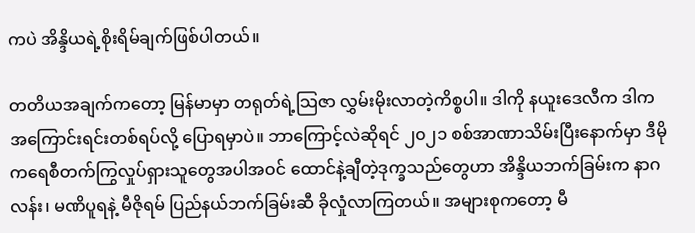ကပဲ အိန္ဒိယရဲ့စိုးရိမ်ချက်ဖြစ်ပါတယ်။

တတိယအချက်ကတော့ မြန်မာမှာ တရုတ်ရဲ့သြဇာ လွှမ်းမိုးလာတဲ့ကိစ္စပါ။ ဒါကို နယူးဒေလီက ဒါက အကြောင်းရင်းတစ်ရပ်လို့ ပြောရမှာပဲ။ ဘာကြောင့်လဲဆိုရင် ၂၀၂၁ စစ်အာဏာသိမ်းပြီးနောက်မှာ ဒီမိုကရေစီတက်ကြွလှုပ်ရှားသူတွေအပါအဝင် ထောင်နဲ့ချီတဲ့ဒုက္ခသည်တွေဟာ အိန္ဒိယဘက်ခြမ်းက နာဂလန်း၊ မဏိပူရနဲ့ မီဇိုရမ် ပြည်နယ်ဘက်ခြမ်းဆီ ခိုလှုံလာကြတယ်။ အများစုကတော့ မီ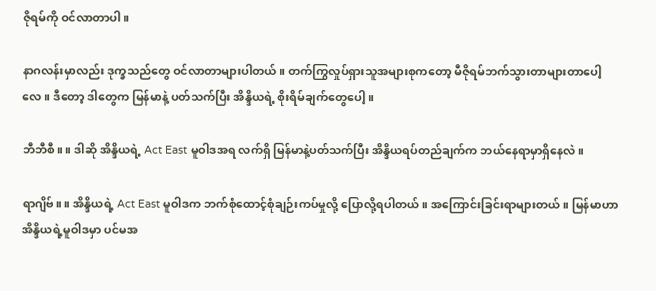ဇိုရမ်ကို ဝင်လာတာပါ။

နာဂလန်းမှာလည်း ဒုက္ခသည်တွေ ဝင်လာတာများပါတယ်။ တက်ကြွလှုပ်ရှားသူအများစုကတော့ မီဇိုရမ်ဘက်သွားတာများတာပေါ့လေ။ ဒီတော့ ဒါတွေက မြန်မာနဲ့ ပတ်သက်ပြီး အိန္ဒိယရဲ့ စိုးရိမ်ချက်တွေပေါ့။

ဘီဘီစီ။ ။ ဒါဆို အိန္ဒိယရဲ့ Act East မူဝါဒအရ လက်ရှိ မြန်မာနဲ့ပတ်သက်ပြီး အိန္ဒိယရပ်တည်ချက်က ဘယ်နေရာမှာရှိနေလဲ။

ရာဂျိဗ်။ ။ အိန္ဒိယရဲ့ Act East မူဝါဒက ဘက်စုံထောင့်စုံချဉ်းကပ်မှုလို့ ပြောလို့ရပါတယ်။ အကြောင်းခြင်းရာများတယ်။ မြန်မာဟာ အိန္ဒိယရဲ့မူဝါဒမှာ ပင်မအ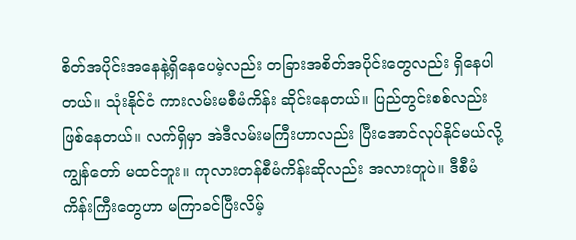စိတ်အပိုင်းအနေနဲ့ရှိနေပေမဲ့လည်း တခြားအစိတ်အပိုင်းတွေလည်း ရှိနေပါတယ်။ သုံးနိုင်ငံ ကားလမ်းမစီမံကိန်း ဆိုင်းနေတယ်။ ပြည်တွင်းစစ်လည်းဖြစ်နေတယ်။ လက်ရှိမှာ အဲဒီလမ်းမကြီးဟာလည်း ပြီးအောင်လုပ်နိုင်မယ်လို့ ကျွန်တော် မထင်ဘူး။ ကုလားတန်စီမံကိန်းဆိုလည်း အလားတူပဲ။ ဒီစီမံကိန်းကြီးတွေဟာ မကြာခင်ပြီးလိမ့်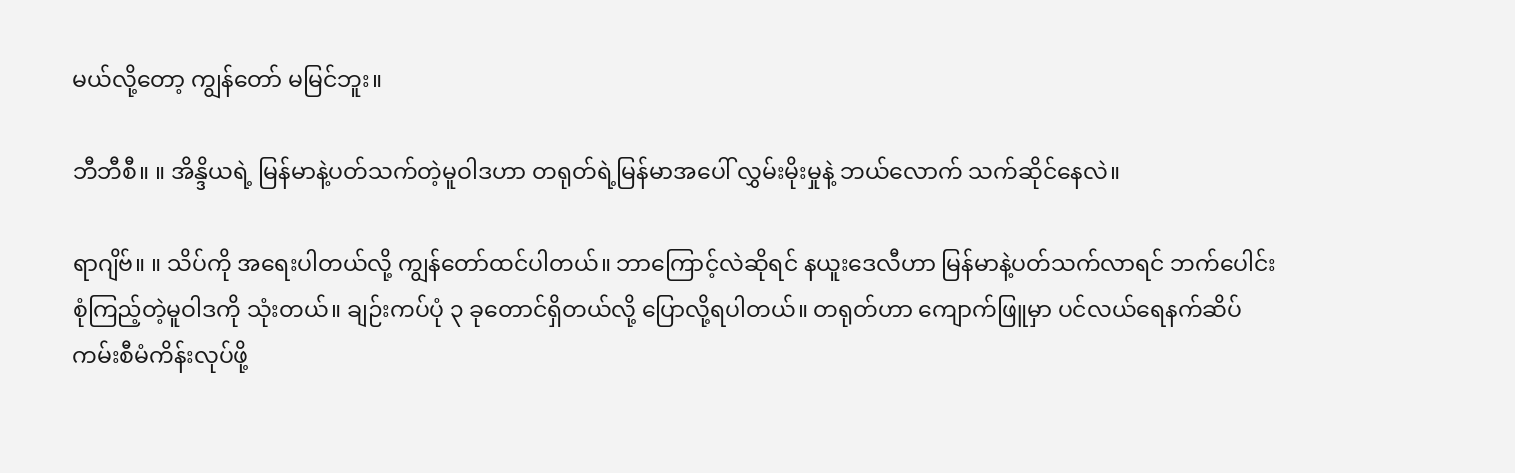မယ်လို့တော့ ကျွန်တော် မမြင်ဘူး။

ဘီဘီစီ။ ။ အိန္ဒိယရဲ့ မြန်မာနဲ့ပတ်သက်တဲ့မူဝါဒဟာ တရုတ်ရဲ့မြန်မာအပေါ် လွှမ်းမိုးမှုနဲ့ ဘယ်လောက် သက်ဆိုင်နေလဲ။

ရာဂျိဗ်။ ။ သိပ်ကို အရေးပါတယ်လို့ ကျွန်တော်ထင်ပါတယ်။ ဘာကြောင့်လဲဆိုရင် နယူးဒေလီဟာ မြန်မာနဲ့ပတ်သက်လာရင် ဘက်ပေါင်းစုံကြည့်တဲ့မူဝါဒကို သုံးတယ်။ ချဉ်းကပ်ပုံ ၃ ခုတောင်ရှိတယ်လို့ ပြောလို့ရပါတယ်။ တရုတ်ဟာ ကျောက်ဖြူမှာ ပင်လယ်ရေနက်ဆိပ်ကမ်းစီမံကိန်းလုပ်ဖို့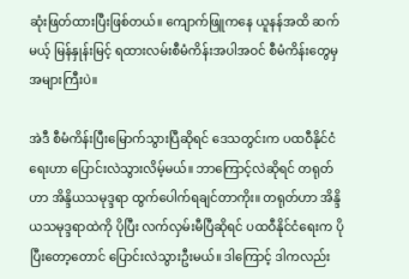ဆုံးဖြတ်ထားပြီးဖြစ်တယ်။ ကျောက်ဖြူကနေ ယူနန်အထိ ဆက်မယ့် မြန်နှုန်းမြင့် ရထားလမ်းစီမံကိန်းအပါအဝင် စီမံကိန်းတွေမှ အများကြီးပဲ။

အဲဒီ စီမံကိန်းပြီးမြောက်သွားပြီဆိုရင် ဒေသတွင်းက ပထဝီနိုင်ငံရေးဟာ ပြောင်းလဲသွားလိမ့်မယ်။ ဘာကြောင့်လဲဆိုရင် တရုတ်ဟာ အိန္ဒိယသမုဒ္ဒရာ ထွက်ပေါက်ရချင်တာကိုး။ တရုတ်ဟာ အိန္ဒိယသမုဒ္ဒရာထဲကို ပိုပြီး လက်လှမ်းမီပြီဆိုရင် ပထဝီနိုင်ငံရေးက ပိုပြီးတော့တောင် ပြောင်းလဲသွားဦးမယ်။ ဒါကြောင့် ဒါကလည်း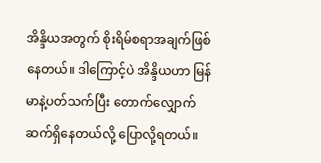အိန္ဒိယအတွက် စိုးရိမ်စရာအချက်ဖြစ်နေတယ်။ ဒါကြောင့်ပဲ အိန္ဒိယဟာ မြန်မာနဲ့ပတ်သက်ပြီး တောက်လျှောက်ဆက်ရှိနေတယ်လို့ ပြောလို့ရတယ်။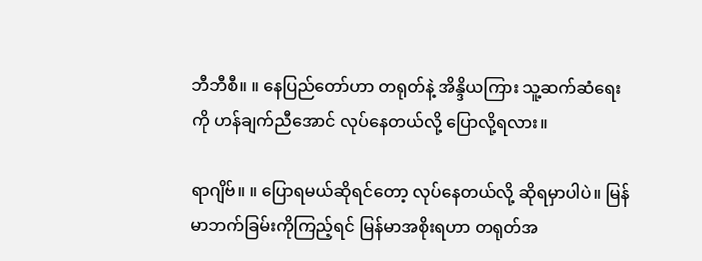ဘီဘီစီ။ ။ နေပြည်တော်ဟာ တရုတ်နဲ့ အိန္ဒိယကြား သူ့ဆက်ဆံရေးကို ဟန်ချက်ညီအောင် လုပ်နေတယ်လို့ ပြောလို့ရလား။

ရာဂျိဗ်။ ။ ပြောရမယ်ဆိုရင်တော့ လုပ်နေတယ်လို့ ဆိုရမှာပါပဲ။ မြန်မာဘက်ခြမ်းကိုကြည့်ရင် မြန်မာအစိုးရဟာ တရုတ်အ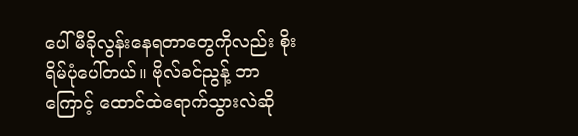ပေါ် မီခိုလွန်းနေရတာတွေကိုလည်း စိုးရိမ်ပုံပေါ်တယ်။ ဗိုလ်ခင်ညွန့် ဘာကြောင့် ထောင်ထဲရောက်သွားလဲဆို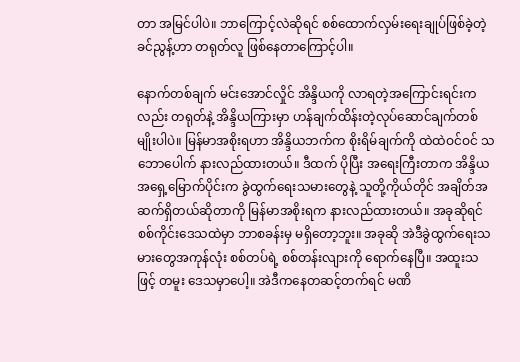တာ အမြင်ပါပဲ။ ဘာကြောင့်လဲဆိုရင် စစ်ထောက်လှမ်းရေးချုပ်ဖြစ်ခဲ့တဲ့ ခင်ညွန့်ဟာ တရုတ်လူ ဖြစ်နေတာကြောင့်ပါ။

နောက်တစ်ချက် မင်းအောင်လှိုင် အိန္ဒိယကို လာရတဲ့အကြောင်းရင်းကလည်း တရုတ်နဲ့ အိန္ဒိယကြားမှာ ဟန်ချက်ထိန်းတဲ့လုပ်ဆောင်ချက်တစ်မျိုးပါပဲ။ မြန်မာအစိုးရဟာ အိန္ဒိယဘက်က စိုးရိမ်ချက်ကို ထဲထဲဝင်ဝင် သဘောပေါက် နားလည်ထားတယ်။ ဒီထက် ပိုပြီး အရေးကြီးတာက အိန္ဒိယ အရှေ့မြောက်ပိုင်းက ခွဲထွက်ရေးသမားတွေနဲ့ သူတို့ကိုယ်တိုင် အချိတ်အဆက်ရှိတယ်ဆိုတာကို မြန်မာအစိုးရက နားလည်ထားတယ်။ အခုဆိုရင် စစ်ကိုင်းဒေသထဲမှာ ဘာစခန်းမှ မရှိတော့ဘူး။ အခုဆို အဲဒီခွဲထွက်ရေးသမားတွေအကုန်လုံး စစ်တပ်ရဲ့ စစ်တန်းလျားကို ရောက်နေပြီ။ အထူးသဖြင့် တမူး ဒေသမှာပေါ့။ အဲဒီကနေတဆင့်တက်ရင် မဏိ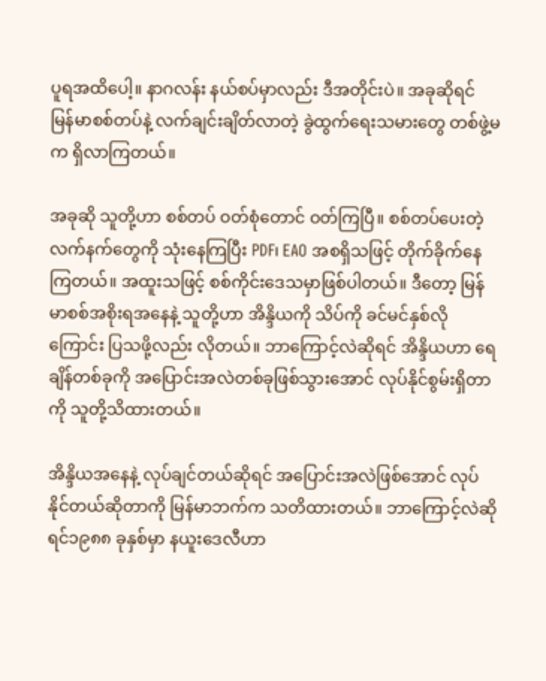ပူရအထိပေါ့။ နာဂလန်း နယ်စပ်မှာလည်း ဒီအတိုင်းပဲ။ အခုဆိုရင် မြန်မာစစ်တပ်နဲ့ လက်ချင်းချိတ်လာတဲ့ ခွဲထွက်ရေးသမားတွေ တစ်ဖွဲ့မက ရှိလာကြတယ်။

အခုဆို သူတို့ဟာ စစ်တပ် ဝတ်စုံတောင် ဝတ်ကြပြီ။ စစ်တပ်ပေးတဲ့လက်နက်တွေကို သုံးနေကြပြီး PDF၊ EAO အစရှိသဖြင့် တိုက်ခိုက်နေကြတယ်။ အထူးသဖြင့် စစ်ကိုင်းဒေသမှာဖြစ်ပါတယ်။ ဒီတော့ မြန်မာစစ်အစိုးရအနေနဲ့ သူတို့ဟာ အိန္ဒိယကို သိပ်ကို ခင်မင်နှစ်လိုကြောင်း ပြသဖို့လည်း လိုတယ်။ ဘာကြောင့်လဲဆိုရင် အိန္ဒိယဟာ ရေချိန်တစ်ခုကို အပြောင်းအလဲတစ်ခုဖြစ်သွားအောင် လုပ်နိုင်စွမ်းရှိတာကို သူတို့သိထားတယ်။

အိန္ဒိယအနေနဲ့ လုပ်ချင်တယ်ဆိုရင် အပြောင်းအလဲဖြစ်အောင် လုပ်နိုင်တယ်ဆိုတာကို မြန်မာဘက်က သတိထားတယ်။ ဘာကြောင့်လဲဆိုရင်၁၉၈၈ ခုနှစ်မှာ နယူးဒေလီဟာ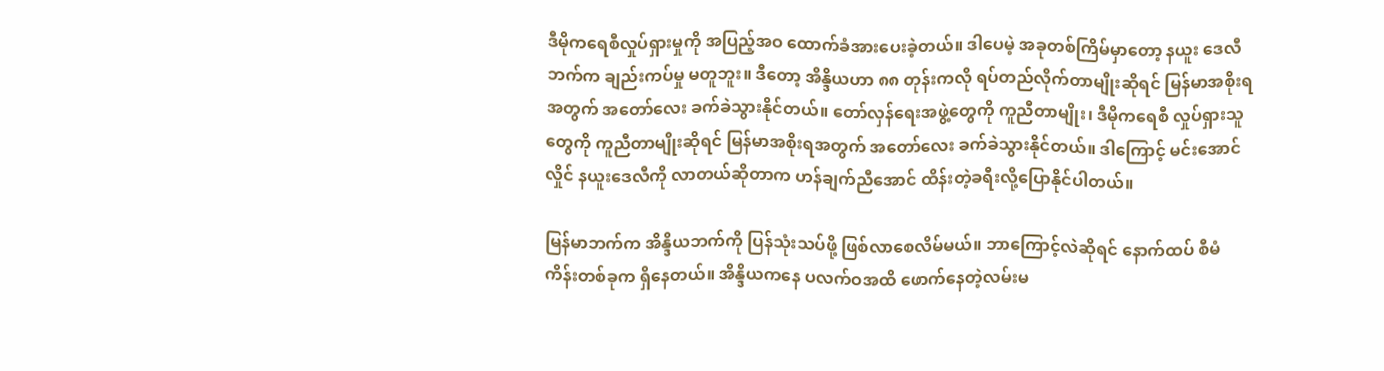ဒီမိုကရေစီလှုပ်ရှားမှုကို အပြည့်အဝ ထောက်ခံအားပေးခဲ့တယ်။ ဒါပေမဲ့ အခုတစ်ကြိမ်မှာတော့ နယူး ဒေလီဘက်က ချည်းကပ်မှု မတူဘူး။ ဒီတော့ အိန္ဒိယဟာ ၈၈ တုန်းကလို ရပ်တည်လိုက်တာမျိုးဆိုရင် မြန်မာအစိုးရအတွက် အတော်လေး ခက်ခဲသွားနိုင်တယ်။ တော်လှန်ရေးအဖွဲ့တွေကို ကူညီတာမျိုး၊ ဒီမိုကရေစီ လှုပ်ရှားသူတွေကို ကူညီတာမျိုးဆိုရင် မြန်မာအစိုးရအတွက် အတော်လေး ခက်ခဲသွားနိုင်တယ်။ ဒါကြောင့် မင်းအောင်လှိုင် နယူးဒေလီကို လာတယ်ဆိုတာက ဟန်ချက်ညီအောင် ထိန်းတဲ့ခရီးလို့ပြောနိုင်ပါတယ်။

မြန်မာဘက်က အိန္ဒိယဘက်ကို ပြန်သုံးသပ်ဖို့ ဖြစ်လာစေလိမ်မယ်။ ဘာကြောင့်လဲဆိုရင် နောက်ထပ် စီမံကိန်းတစ်ခုက ရှိနေတယ်။ အိန္ဒိယကနေ ပလက်ဝအထိ ဖောက်နေတဲ့လမ်းမ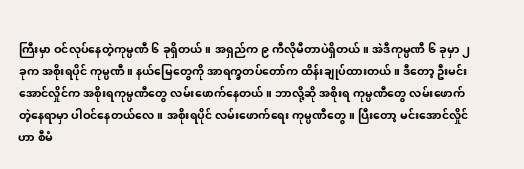ကြီးမှာ ဝင်လုပ်နေတဲ့ကုမ္ပဏီ ၆ ခုရှိတယ်။ အရှည်က ၉ ကီလိုမီတာပဲရှိတယ်။ အဲဒီကုမ္ပဏီ ၆ ခုမှာ ၂ ခုက အစိုးရပိုင် ကုမ္ပဏီ။ နယ်မြေတွေကို အာရက္ခတပ်တော်က ထိန်းချုပ်ထားတယ်။ ဒီတော့ ဦးမင်းအောင်လှိုင်က အစိုးရကုမ္ပဏီတွေ လမ်းဖောက်နေတယ်။ ဘာလို့ဆို အစိုးရ ကုမ္ပဏီတွေ လမ်းဖောက်တဲ့နေရာမှာ ပါဝင်နေတယ်လေ။ အစိုးရပိုင် လမ်းဖောက်ရေး ကုမ္ပဏီတွေ။ ပြီးတော့ မင်းအောင်လှိုင်ဟာ စီမံ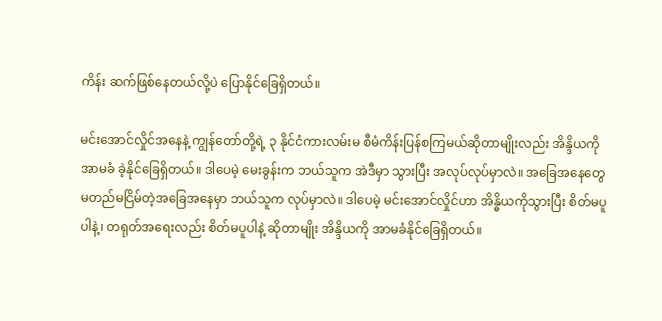ကိန်း ဆက်ဖြစ်နေတယ်လို့ပဲ ပြောနိုင်ခြေရှိတယ်။

မင်းအောင်လှိုင်အနေနဲ့ ကျွန်တော်တို့ရဲ့ ၃ နိုင်ငံကားလမ်းမ စီမံကိန်းပြန်စကြမယ်ဆိုတာမျိုးလည်း အိန္ဒိယကို အာမခံ ခဲ့နိုင်ခြေရှိတယ်။ ဒါပေမဲ့ မေးခွန်းက ဘယ်သူက အဲဒီမှာ သွားပြီး အလုပ်လုပ်မှာလဲ။ အခြေအနေတွေ မတည်မငြိမ်တဲ့အခြေအနေမှာ ဘယ်သူက လုပ်မှာလဲ။ ဒါပေမဲ့ မင်းအောင်လှိုင်ဟာ အိန္ဓိယကိုသွားပြီး စိတ်မပူပါနဲ့၊ တရုတ်အရေးလည်း စိတ်မပူပါနဲ့ ဆိုတာမျိုး အိန္ဒိယကို အာမခံနိုင်ခြေရှိတယ်။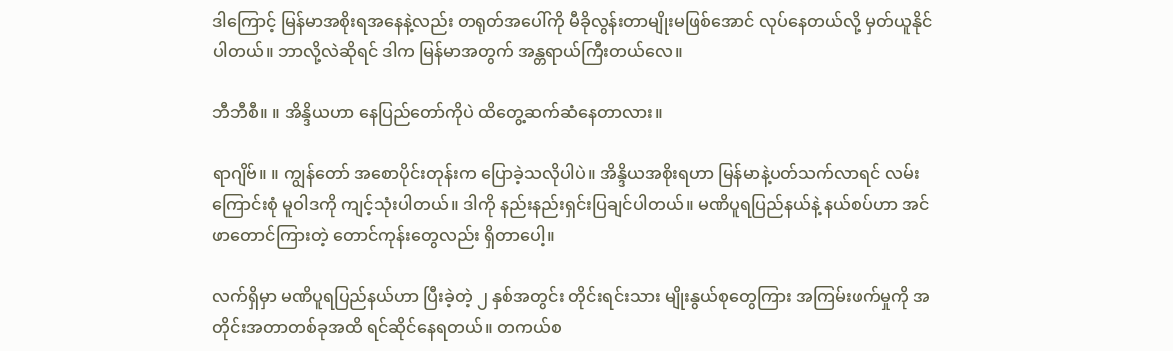ဒါကြောင့် မြန်မာအစိုးရအနေနဲ့လည်း တရုတ်အပေါ်ကို မီခိုလွန်းတာမျိုးမဖြစ်အောင် လုပ်နေတယ်လို့ မှတ်ယူနိုင်ပါတယ်။ ဘာလို့လဲဆိုရင် ဒါက မြန်မာအတွက် အန္တရာယ်ကြီးတယ်လေ။

ဘီဘီစီ။ ။ အိန္ဒိယဟာ နေပြည်တော်ကိုပဲ ထိတွေ့ဆက်ဆံနေတာလား။

ရာဂျိဗ်။ ။ ကျွန်တော် အစောပိုင်းတုန်းက ပြောခဲ့သလိုပါပဲ။ အိန္ဒိယအစိုးရဟာ မြန်မာနဲ့ပတ်သက်လာရင် လမ်းကြောင်းစုံ မူဝါဒကို ကျင့်သုံးပါတယ်။ ဒါကို နည်းနည်းရှင်းပြချင်ပါတယ်။ မဏိပူရပြည်နယ်နဲ့ နယ်စပ်ဟာ အင်ဖာတောင်ကြားတဲ့ တောင်ကုန်းတွေလည်း ရှိတာပေါ့။

လက်ရှိမှာ မဏိပူရပြည်နယ်ဟာ ပြီးခဲ့တဲ့ ၂ နှစ်အတွင်း တိုင်းရင်းသား မျိုးနွယ်စုတွေကြား အကြမ်းဖက်မှုကို အတိုင်းအတာတစ်ခုအထိ ရင်ဆိုင်နေရတယ်။ တကယ်စ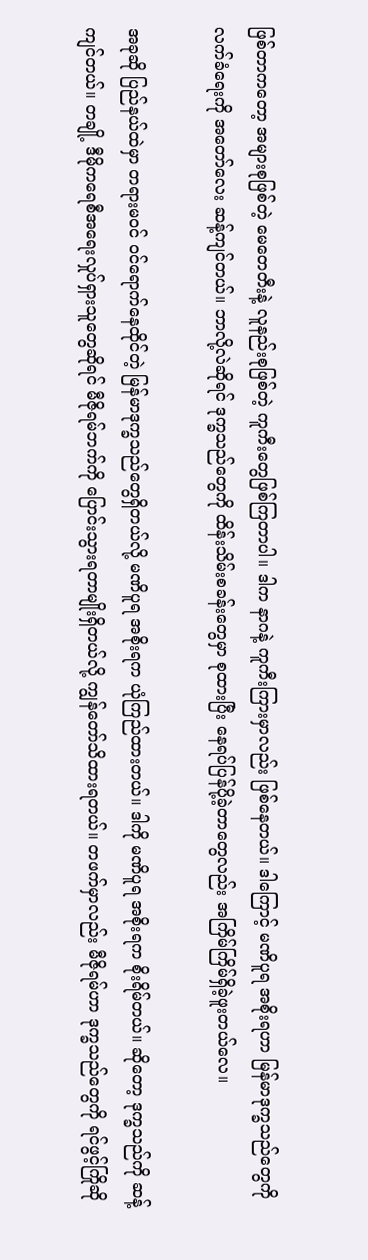ဖြစ်တာကတော့ အများစုဖြစ်တဲ့ မေတေတီးနဲ့ လူနည်းစုဖြစ်တဲ့ ကူကီးတွေဖြစ်ကြတာပါ။ ဒါက နာဂနဲ့ ကူကီးကြားမှာလည်း ဖြစ်နေတယ်။ ဒါကြောင့် မဏိပူရ အစိုးရဟာ မြန်မာဒုက္ခသည်တွေကို လက်ခံရေးကို အတော်လေး ဆန့်ကျင်တယ်။ ဘာလို့လဲဆိုရင် ဒုက္ခသည်တွေကို ထိန်းသိမ်းစခန်းတွေမှာ စုထားပြီး နေရပ်ပြန်ပို့ခဲ့တာတွေလည်း အကြိမ်ကြိမ်ရှိခဲ့ဖူးတယ်လေ။

အခုဆို ပြည်နယ်ထဲမှာ တရားမဝင် ဝင်ရောက်နေထိုင်တဲ့ မြန်မာဒုက္ခသည်တွေရှိတယ်လို့ မဏိပူရ အစိုးရက ယုံကြည်ထားတယ်။ ဒါကို မဏိပူရ အစိုးရက စိုးရိမ်တယ်။ ဆိုတော့ ဒုက္ခသည်ကို ဆန့်ကျင်တယ်။ တချို့ ဒီမိုကရေစီအရေးလှုပ်ရှားသူတွေဆိုရင် မီဇိုရမ်ဘက်ကို ပြောင်းသွားရတာမျိုးရှိတယ်လို့ ကျွန်တော်သိထားရတယ်။ တဖက်မှာလည်း မီဇိုရမ်ဟာ ဒုက္ခသည်တွေကို ရင်ဖွင့်ကြိုဆို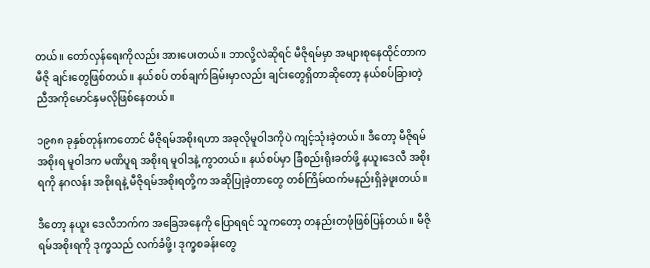တယ်။ တော်လှန်ရေးကိုလည်း အားပေးတယ်။ ဘာလို့လဲဆိုရင် မီဇိုရမ်မှာ အများစုနေထိုင်တာက မီဇို ချင်းတွေဖြစ်တယ်။ နယ်စပ် တစ်ချက်ခြမ်းမှာလည်း ချင်းတွေရှိတာဆိုတော့ နယ်စပ်ခြားတဲ့ညီအကိုမောင်နှမလိုဖြစ်နေတယ်။

၁၉၈၈ ခုနှစ်တုန်းကတောင် မီဇိုရမ်အစိုးရဟာ အခုလိုမူဝါဒကိုပဲ ကျင့်သုံးခဲ့တယ်။ ဒီတော့ မီဇိုရမ် အစိုးရ မူဝါဒက မဏိပူရ အစိုးရ မူဝါဒနဲ့ ကွာတယ်။ နယ်စပ်မှာ ခြံစည်းရိုးခတ်ဖို့ နယူးဒေလီ အစိုးရကို နဂလန်း အစိုးရနဲ့ မီဇိုရမ်အစိုးရတို့က အဆိုပြုခဲ့တာတွေ တစ်ကြိမ်ထက်မနည်းရှိခဲ့ဖူးတယ်။

ဒီတော့ နယူး ဒေလီဘက်က အခြေအနေကို ပြောရရင် သူကတော့ တနည်းတဖုံဖြစ်ပြန်တယ်။ မီဇိုရမ်အစိုးရကို ဒုက္ခသည် လက်ခံဖို့၊ ဒုက္ခစခန်းတွေ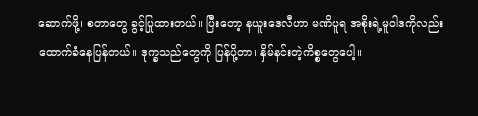ဆောက်ဖို့၊ စတာတွေ ခွင့်ပြုထားတယ်။ ပြီးတော့ နယူးဒေလီဟာ မဏိပူရ အစိုးရဲ့မူဝါဒကိုလည်း ထောက်ခံနေပြန်တယ်။ ဒုက္ခသည်တွေကို ပြန်ပို့တာ၊ နှိမ်နင်းတဲ့ကိစ္စတွေပေါ့။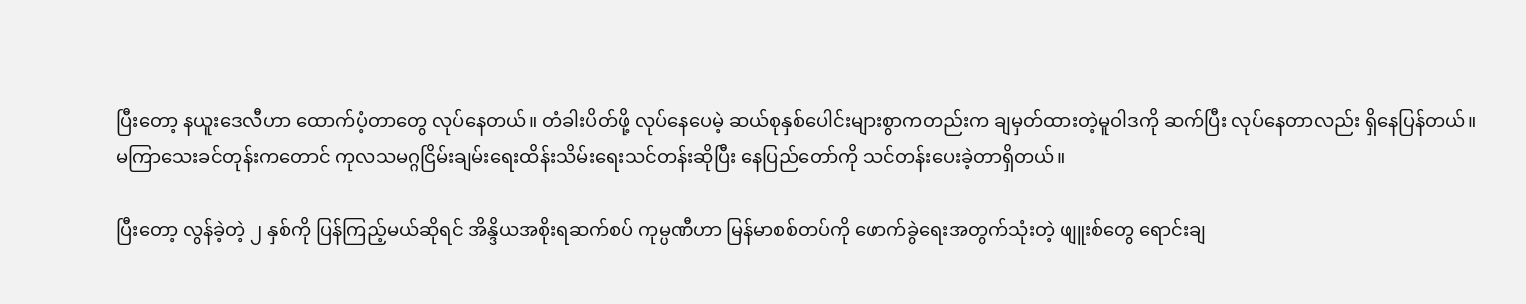ပြီးတော့ နယူးဒေလီဟာ ထောက်ပံ့တာတွေ လုပ်နေတယ်။ တံခါးပိတ်ဖို့ လုပ်နေပေမဲ့ ဆယ်စုနှစ်ပေါင်းများစွာကတည်းက ချမှတ်ထားတဲ့မူဝါဒကို ဆက်ပြီး လုပ်နေတာလည်း ရှိနေပြန်တယ်။ မကြာသေးခင်တုန်းကတောင် ကုလသမဂ္ဂငြိမ်းချမ်းရေးထိန်းသိမ်းရေးသင်တန်းဆိုပြီး နေပြည်တော်ကို သင်တန်းပေးခဲ့တာရှိတယ်။

ပြီးတော့ လွန်ခဲ့တဲ့ ၂ နှစ်ကို ပြန်ကြည့်မယ်ဆိုရင် အိန္ဒိယအစိုးရဆက်စပ် ကုမ္ပဏီဟာ မြန်မာစစ်တပ်ကို ဖောက်ခွဲရေးအတွက်သုံးတဲ့ ဖျူးစ်တွေ ရောင်းချ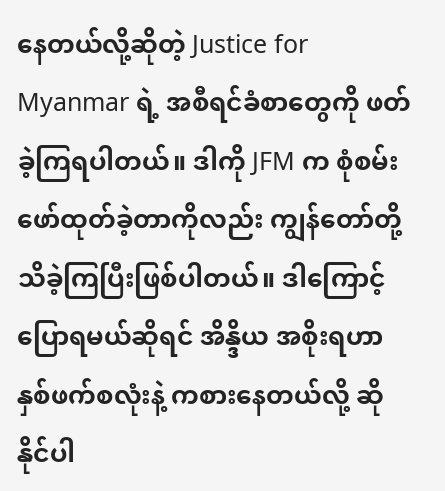နေတယ်လို့ဆိုတဲ့ Justice for Myanmar ရဲ့ အစီရင်ခံစာတွေကို ဖတ်ခဲ့ကြရပါတယ်။ ဒါကို JFM က စုံစမ်း ဖော်ထုတ်ခဲ့တာကိုလည်း ကျွန်တော်တို့ သိခဲ့ကြပြီးဖြစ်ပါတယ်။ ဒါကြောင့် ပြောရမယ်ဆိုရင် အိန္ဒိယ အစိုးရဟာ နှစ်ဖက်စလုံးနဲ့ ကစားနေတယ်လို့ ဆိုနိုင်ပါ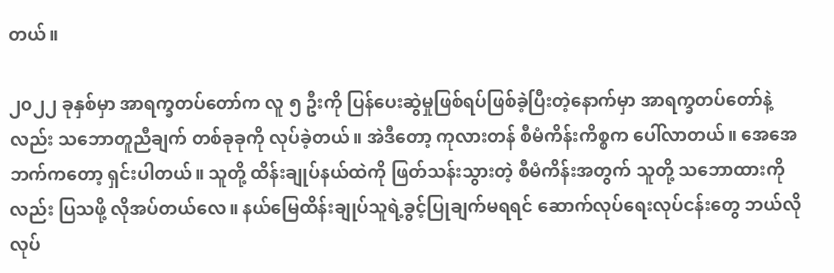တယ်။

၂၀၂၂ ခုနှစ်မှာ အာရက္ခတပ်တော်က လူ ၅ ဦးကို ပြန်ပေးဆွဲမှုဖြစ်ရပ်ဖြစ်ခဲ့ပြီးတဲ့နောက်မှာ အာရက္ခတပ်တော်နဲ့လည်း သဘောတူညီချက် တစ်ခုခုကို လုပ်ခဲ့တယ်။ အဲဒီတော့ ကုလားတန် စီမံကိန်းကိစ္စက ပေါ်လာတယ်။ အေအေ ဘက်ကတော့ ရှင်းပါတယ်။ သူတို့ ထိန်းချုပ်နယ်ထဲကို ဖြတ်သန်းသွားတဲ့ စီမံကိန်းအတွက် သူတို့ သဘောထားကိုလည်း ပြသဖို့ လိုအပ်တယ်လေ။ နယ်မြေထိန်းချုပ်သူရဲ့ခွင့်ပြုချက်မရရင် ဆောက်လုပ်ရေးလုပ်ငန်းတွေ ဘယ်လို လုပ်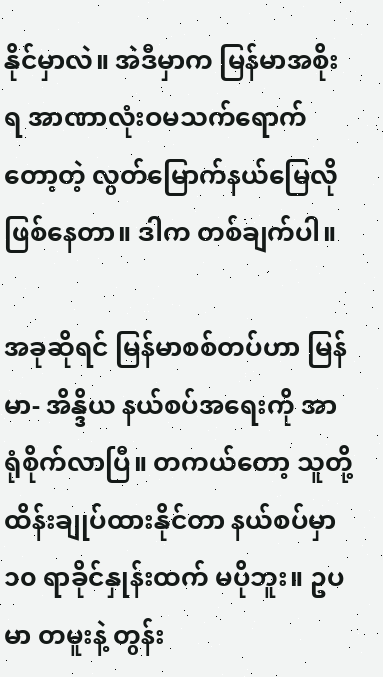နိုင်မှာလဲ။ အဲဒီမှာက မြန်မာအစိုးရ အာဏာလုံးဝမသက်ရောက်တော့တဲ့ လွတ်မြောက်နယ်မြေလိုဖြစ်နေတာ။ ဒါက တစ်ချက်ပါ။

အခုဆိုရင် မြန်မာစစ်တပ်ဟာ မြန်မာ- အိန္ဒိယ နယ်စပ်အရေးကို အာရုံစိုက်လာပြီ။ တကယ်တော့ သူတို့ ထိန်းချုပ်ထားနိုင်တာ နယ်စပ်မှာ ၁၀ ရာခိုင်နှုန်းထက် မပိုဘူး။ ဥပမာ တမူးနဲ့ တွန်း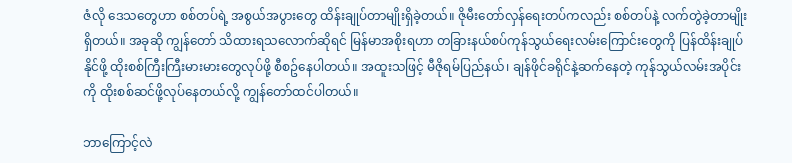ဇံလို ဒေသတွေဟာ စစ်တပ်ရဲ့ အစွယ်အပွားတွေ ထိန်းချုပ်တာမျိုးရှိခဲ့တယ်။ ဇိုမီးတော်လှန်ရေးတပ်ကလည်း စစ်တပ်နဲ့ လက်တွဲခဲ့တာမျိုး ရှိတယ်။ အခုဆို ကျွန်တော် သိထားရသလောက်ဆိုရင် မြန်မာအစိုးရဟာ တခြားနယ်စပ်ကုန်သွယ်ရေးလမ်းကြောင်းတွေကို ပြန်ထိန်းချုပ်နိုင်ဖို့ ထိုးစစ်ကြီးကြီးမားမားတွေလုပ်ဖို့ စီစဥ်နေပါတယ်။ အထူးသဖြင့် မီဇိုရမ်ပြည်နယ်၊ ချန်ဖိုင်ခရိုင်နဲ့ဆက်နေတဲ့ ကုန်သွယ်လမ်းအပိုင်းကို ထိုးစစ်ဆင်ဖို့လုပ်နေတယ်လို့ ကျွန်တော်ထင်ပါတယ်။

ဘာကြောင့်လဲ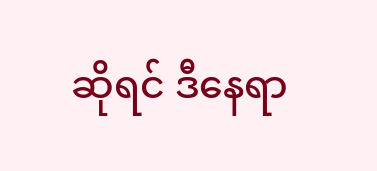ဆိုရင် ဒီနေရာ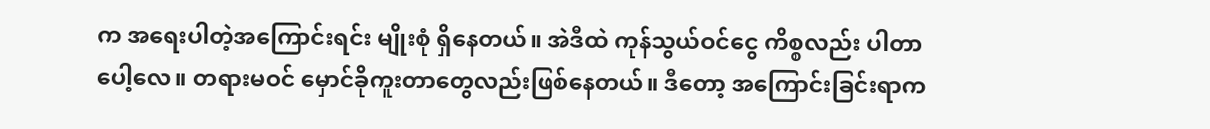က အရေးပါတဲ့အကြောင်းရင်း မျိုးစုံ ရှိနေတယ်။ အဲဒီထဲ ကုန်သွယ်ဝင်ငွေ ကိစ္စလည်း ပါတာပေါ့လေ။ တရားမဝင် မှောင်ခိုကူးတာတွေလည်းဖြစ်နေတယ်။ ဒီတော့ အကြောင်းခြင်းရာက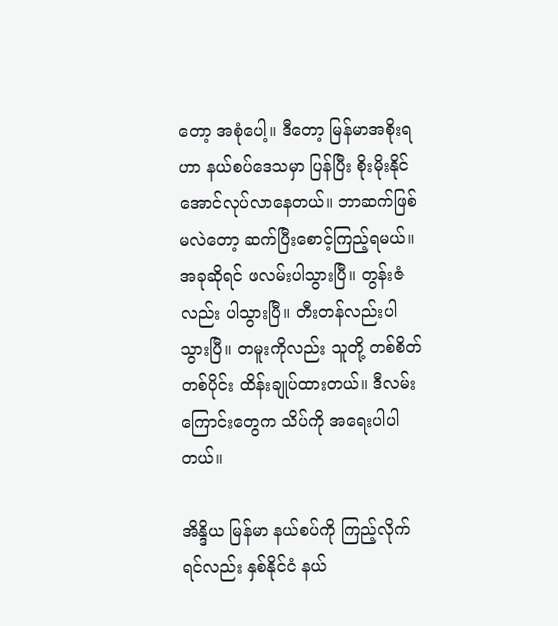တော့ အစုံပေါ့။ ဒီတော့ မြန်မာအစိုးရဟာ နယ်စပ်ဒေသမှာ ပြန်ပြီး စိုးမိုးနိုင်အောင်လုပ်လာနေတယ်။ ဘာဆက်ဖြစ်မလဲတော့ ဆက်ပြီးစောင့်ကြည့်ရမယ်။ အခုဆိုရင် ဖလမ်းပါသွားပြီ။ တွန်းဇံလည်း ပါသွားပြီ။ တီးတန်လည်းပါသွားပြီ။ တမူးကိုလည်း သူတို့ တစ်စိတ်တစ်ပိုင်း ထိန်းချုပ်ထားတယ်။ ဒီလမ်းကြောင်းတွေက သိပ်ကို အရေးပါပါတယ်။

အိန္ဒိယ မြန်မာ နယ်စပ်ကို ကြည့်လိုက်ရင်လည်း နှစ်နိုင်ငံ နယ်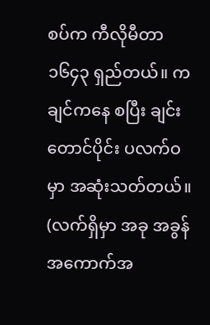စပ်က ကီလိုမီတာ ၁၆၄၃ ရှည်တယ်။ ကချင်ကနေ စပြီး ချင်းတောင်ပိုင်း ပလက်ဝမှာ အဆုံးသတ်တယ်။ (လက်ရှိမှာ အခု အခွန်အကောက်အ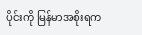ပိုင်းကို မြန်မာအစိုးရက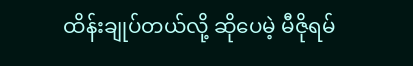ထိန်းချုပ်တယ်လို့ ဆိုပေမဲ့ မီဇိုရမ်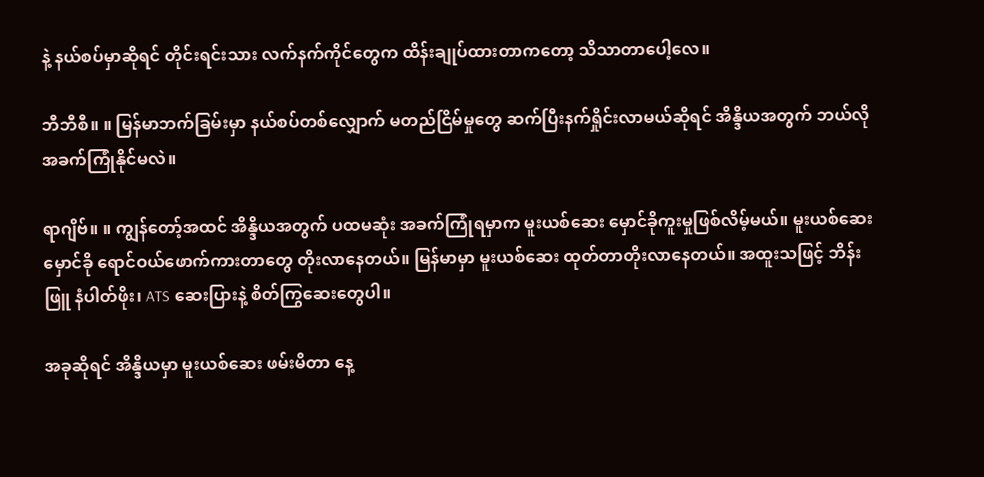နဲ့ နယ်စပ်မှာဆိုရင် တိုင်းရင်းသား လက်နက်ကိုင်တွေက ထိန်းချုပ်ထားတာကတော့ သိသာတာပေါ့လေ။

ဘီဘီစီ။ ။ မြန်မာဘက်ခြမ်းမှာ နယ်စပ်တစ်လျှောက် မတည်ငြိမ်မှုတွေ ဆက်ပြီးနက်ရှိုင်းလာမယ်ဆိုရင် အိန္ဒိယအတွက် ဘယ်လို အခက်ကြုံနိုင်မလဲ။

ရာဂျိဗ်။ ။ ကျွန်တော့်အထင် အိန္ဒိယအတွက် ပထမဆုံး အခက်ကြုံရမှာက မူးယစ်ဆေး မှောင်ခိုကူးမှုဖြစ်လိမ့်မယ်။ မူးယစ်ဆေးမှောင်ခို ရောင်ဝယ်ဖောက်ကားတာတွေ တိုးလာနေတယ်။ မြန်မာမှာ မူးယစ်ဆေး ထုတ်တာတိုးလာနေတယ်။ အထူးသဖြင့် ဘိန်းဖြူ နံပါတ်ဖိုး၊ ATS ဆေးပြားနဲ့ စိတ်ကြွဆေးတွေပါ။

အခုဆိုရင် အိန္ဒိယမှာ မူးယစ်ဆေး ဖမ်းမိတာ နေ့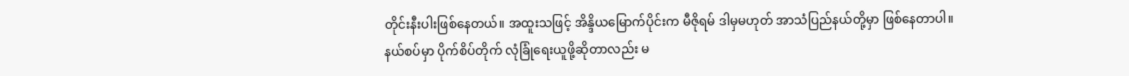တိုင်းနီးပါးဖြစ်နေတယ်။ အထူးသဖြင့် အိန္ဒိယမြောက်ပိုင်းက မီဇိုရမ် ဒါမှမဟုတ် အာသံပြည်နယ်တို့မှာ ဖြစ်နေတာပါ။ နယ်စပ်မှာ ပိုက်စိပ်တိုက် လုံခြုံရေးယူဖို့ဆိုတာလည်း မ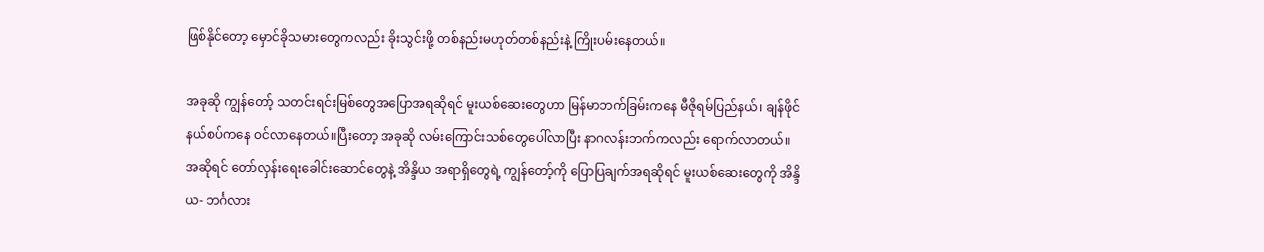ဖြစ်နိုင်တော့ မှောင်ခိုသမားတွေကလည်း ခိုးသွင်းဖို့ တစ်နည်းမဟုတ်တစ်နည်းနဲ့ ကြိုးပမ်းနေတယ်။

အခုဆို ကျွန်တော့် သတင်းရင်းမြစ်တွေအပြောအရဆိုရင် မူးယစ်ဆေးတွေဟာ မြန်မာဘက်ခြမ်းကနေ မီဇိုရမ်ပြည်နယ်၊ ချန်ဖိုင်နယ်စပ်ကနေ ဝင်လာနေတယ်။ပြီးတော့ အခုဆို လမ်းကြောင်းသစ်တွေပေါ်လာပြီး နာဂလန်းဘက်ကလည်း ရောက်လာတယ်။ အဆိုရင် တော်လှန်းရေးခေါင်းဆောင်တွေနဲ့ အိန္ဒိယ အရာရှိတွေရဲ့ ကျွန်တော့်ကို ပြောပြချက်အရဆိုရင် မူးယစ်ဆေးတွေကို အိန္ဒိယ- ဘင်္ဂလား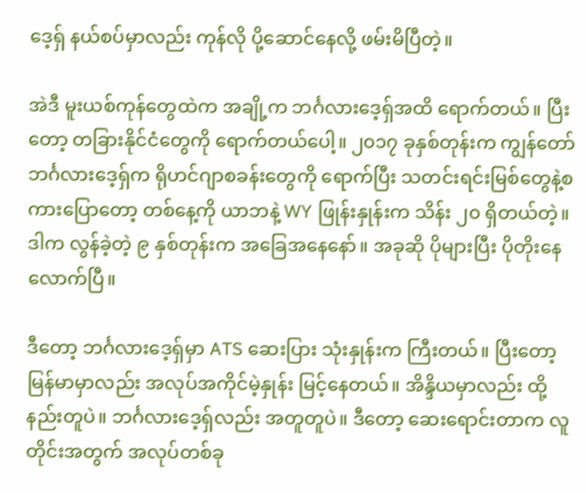ဒေ့ရှ် နယ်စပ်မှာလည်း ကုန်လို ပို့ဆောင်နေလို့ ဖမ်းမိပြီတဲ့။

အဲဒီ မူးယစ်ကုန်တွေထဲက အချို့က ဘင်္ဂလားဒေ့ရှ်အထိ ရောက်တယ်။ ပြီးတော့ တခြားနိုင်ငံတွေကို ရောက်တယ်ပေါ့။ ၂၀၁၇ ခုနှစ်တုန်းက ကျွန်တော် ဘင်္ဂလားဒေ့ရှ်က ရိုဟင်ဂျာစခန်းတွေကို ရောက်ပြီး သတင်းရင်းမြစ်တွေနဲ့စကားပြောတော့ တစ်နေ့ကို ယာဘနဲ့ WY ဖြုန်းနှုန်းက သိန်း ၂၀ ရှိတယ်တဲ့။ ဒါက လွန်ခဲ့တဲ့ ၉ နှစ်တုန်းက အခြေအနေနော်။ အခုဆို ပိုများပြီး ပိုတိုးနေလောက်ပြီ။

ဒီတော့ ဘင်္ဂလားဒေ့ရှ်မှာ ATS ဆေးပြား သုံးနှုန်းက ကြီးတယ်။ ပြီးတော့ မြန်မာမှာလည်း အလုပ်အကိုင်မဲ့နှုန်း မြင့်နေတယ်။ အိန္ဒိယမှာလည်း ထို့နည်းတူပဲ။ ဘင်္ဂလားဒေ့ရှ်လည်း အတူတူပဲ။ ဒီတော့ ဆေးရောင်းတာက လူတိုင်းအတွက် အလုပ်တစ်ခု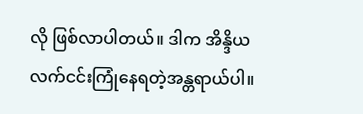လို ဖြစ်လာပါတယ်။ ဒါက အိန္ဒိယ လက်ငင်းကြုံနေရတဲ့အန္တရာယ်ပါ။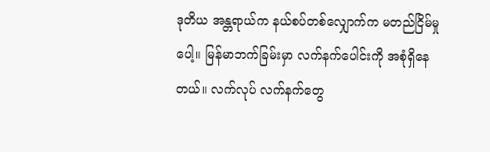ဒုတိယ အန္တရာယ်က နယ်စပ်တစ်လျှောက်က မတည်ငြိမ်မှုပေါ့။ မြန်မာဘက်ခြမ်းမှာ လက်နက်ပေါင်းကို အစုံရှိနေတယ်။ လက်လုပ် လက်နက်တွေ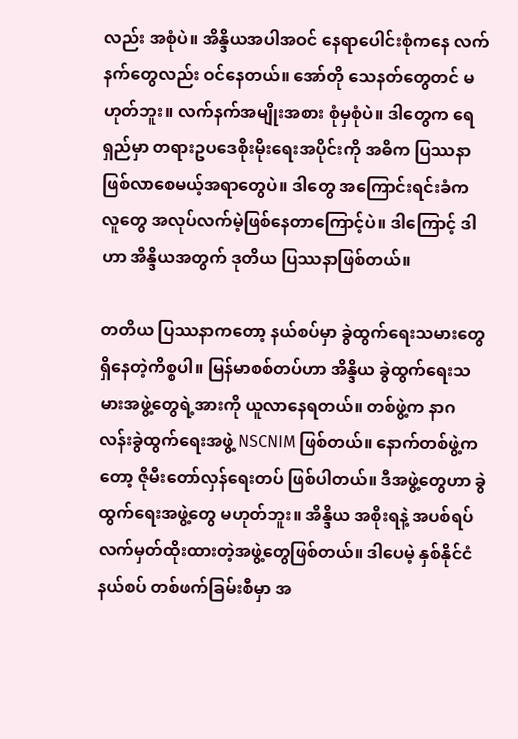လည်း အစုံပဲ။ အိန္ဒိယအပါအဝင် နေရာပေါင်းစုံကနေ လက်နက်တွေလည်း ဝင်နေတယ်။ အော်တို သေနတ်တွေတင် မဟုတ်ဘူး။ လက်နက်အမျိုးအစား စုံမှစုံပဲ။ ဒါတွေက ရေရှည်မှာ တရားဥပဒေစိုးမိုးရေးအပိုင်းကို အဓိက ပြဿနာဖြစ်လာစေမယ့်အရာတွေပဲ။ ဒါတွေ အကြောင်းရင်းခံက လူတွေ အလုပ်လက်မဲ့ဖြစ်နေတာကြောင့်ပဲ။ ဒါကြောင့် ဒါဟာ အိန္ဒိယအတွက် ဒုတိယ ပြဿနာဖြစ်တယ်။

တတိယ ပြဿနာကတော့ နယ်စပ်မှာ ခွဲထွက်ရေးသမားတွေ ရှိနေတဲ့ကိစ္စပါ။ မြန်မာစစ်တပ်ဟာ အိန္ဒိယ ခွဲထွက်ရေးသမားအဖွဲ့တွေရဲ့အားကို ယူလာနေရတယ်။ တစ်ဖွဲ့က နာဂလန်းခွဲထွက်ရေးအဖွဲ့ NSCNIM ဖြစ်တယ်။ နောက်တစ်ဖွဲ့ကတော့ ဇိုမီးတော်လှန်ရေးတပ် ဖြစ်ပါတယ်။ ဒီအဖွဲ့တွေဟာ ခွဲထွက်ရေးအဖွဲ့တွေ မဟုတ်ဘူး။ အိန္ဒိယ အစိုးရနဲ့ အပစ်ရပ်လက်မှတ်ထိုးထားတဲ့အဖွဲ့တွေဖြစ်တယ်။ ဒါပေမဲ့ နှစ်နိုင်ငံနယ်စပ် တစ်ဖက်ခြမ်းစီမှာ အ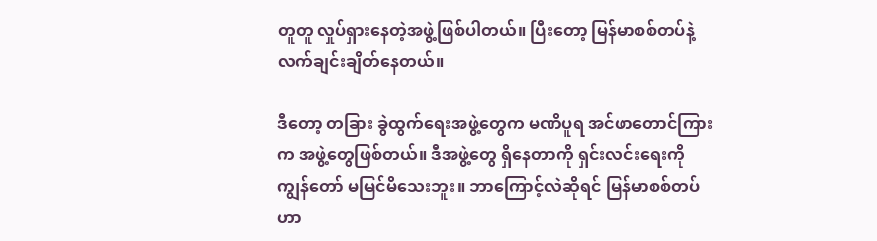တူတူ လှုပ်ရှားနေတဲ့အဖွဲ့ဖြစ်ပါတယ်။ ပြီးတော့ မြန်မာစစ်တပ်နဲ့ လက်ချင်းချိတ်နေတယ်။

ဒီတော့ တခြား ခွဲထွက်ရေးအဖွဲ့တွေက မဏိပူရ အင်ဖာတောင်ကြားက အဖွဲ့တွေဖြစ်တယ်။ ဒီအဖွဲ့တွေ ရှိနေတာကို ရှင်းလင်းရေးကို ကျွန်တော် မမြင်မိသေးဘူး။ ဘာကြောင့်လဲဆိုရင် မြန်မာစစ်တပ်ဟာ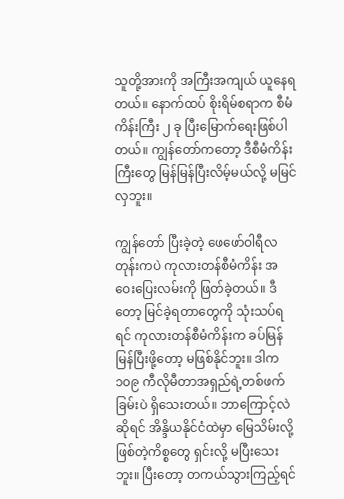သူတို့အားကို အကြီးအကျယ် ယူနေရတယ်။ နောက်ထပ် စိုးရိမ်စရာက စီမံကိန်းကြီး ၂ ခု ပြီးမြောက်ရေးဖြစ်ပါတယ်။ ကျွန်တော်ကတော့ ဒီစီမံကိန်းကြီးတွေ မြန်မြန်ပြီးလိမ့်မယ်လို့ မမြင်လှဘူး။

ကျွန်တော် ပြီးခဲ့တဲ့ ဖေဖော်ဝါရီလတုန်းကပဲ ကုလားတန်စီမံကိန်း အဝေးပြေးလမ်းကို ဖြတ်ခဲ့တယ်။ ဒီတော့ မြင်ခဲ့ရတာတွေကို သုံးသပ်ရရင် ကုလားတန်စီမံကိန်းက ခပ်မြန်မြန်ပြီးဖို့တော့ မဖြစ်နိုင်ဘူး။ ဒါက ၁၀၉ ကီလိုမီတာအရှည်ရဲ့တစ်ဖက်ခြမ်းပဲ ရှိသေးတယ်။ ဘာကြောင့်လဲဆိုရင် အိန္ဒိယနိုင်ငံထဲမှာ မြေသိမ်းလို့ဖြစ်တဲ့ကိစ္စတွေ ရှင်းလို့ မပြီးသေးဘူး။ ပြီးတော့ တကယ်သွားကြည့်ရင်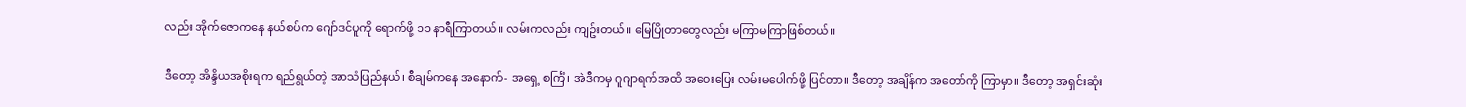လည်း အိုက်ဇောကနေ နယ်စပ်က ဂျော်ဒင်ပူကို ရောက်ဖို့ ၁၁ နာရီကြာတယ်။ လမ်းကလည်း ကျဥ်းတယ်။ မြေပြိုတာတွေလည်း မကြာမကြာဖြစ်တယ်။

ဒီတော့ အိန္ဒိယအစိုးရက ရည်ရွယ်တဲ့ အာသံပြည်နယ်၊ စီချမ်ကနေ အနောက်- အရှေ့ စင်္ကြံ၊ အဲဒီကမှ ဂူဂျာရက်အထိ အဝေးပြေး လမ်းမပေါက်ဖို့ ပြင်တာ။ ဒီတော့ အချိန်က အတော်ကို ကြာမှာ။ ဒီတော့ အရှင်းဆုံး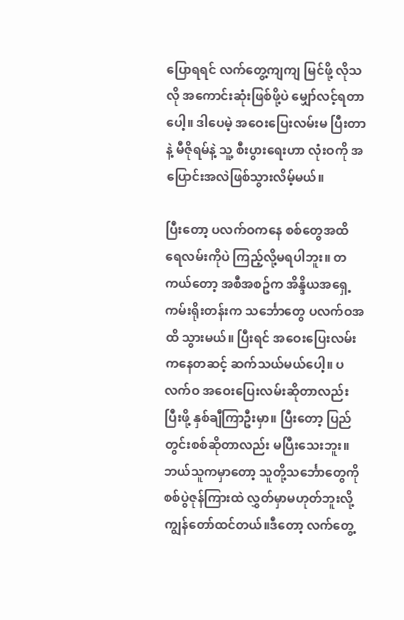ပြောရရင် လက်တွေ့ကျကျ မြင်ဖို့ လိုသလို အကောင်းဆုံးဖြစ်ဖို့ပဲ မျှော်လင့်ရတာပေါ့။ ဒါပေမဲ့ အဝေးပြေးလမ်းမ ပြီးတာနဲ့ မီဇိုရမ်နဲ့ သူ့ စီးပွားရေးဟာ လုံးဝကို အပြောင်းအလဲဖြစ်သွားလိမ့်မယ်။

ပြီးတော့ ပလက်ဝကနေ စစ်တွေအထိ ရေလမ်းကိုပဲ ကြည့်လို့မရပါဘူး။ တကယ်တော့ အစီအစဥ်က အိန္ဒိယအရှေ့ကမ်းရိုးတန်းက သင်္ဘောတွေ ပလက်ဝအထိ သွားမယ်။ ပြီးရင် အဝေးပြေးလမ်းကနေတဆင့် ဆက်သယ်မယ်ပေါ့။ ပလက်ဝ အဝေးပြေးလမ်းဆိုတာလည်း ပြီးဖို့ နှစ်ချီကြာဦးမှာ။ ပြီးတော့ ပြည်တွင်းစစ်ဆိုတာလည်း မပြီးသေးဘူး။ ဘယ်သူကမှာတော့ သူတို့သင်္ဘောတွေကို စစ်ပွဲဇုန်ကြားထဲ လွှတ်မှာမဟုတ်ဘူးလို့ ကျွန်တော်ထင်တယ်။ဒီတော့ လက်တွေ့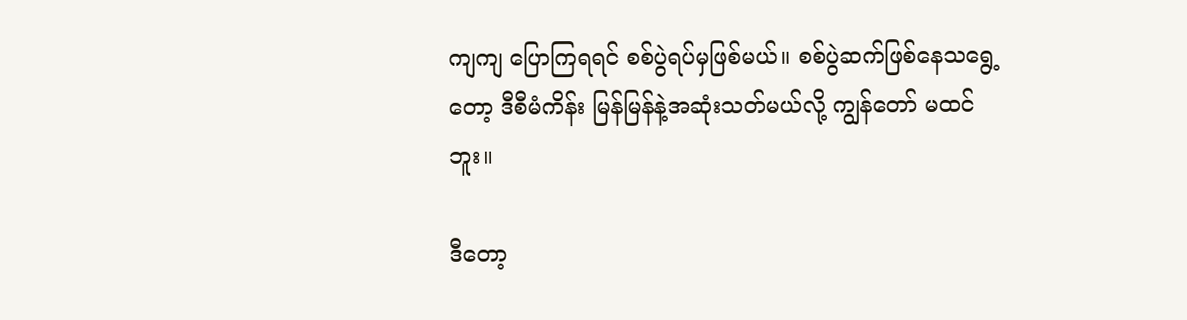ကျကျ ပြောကြရရင် စစ်ပွဲရပ်မှဖြစ်မယ်။ စစ်ပွဲဆက်ဖြစ်နေသရွေ့တော့ ဒီစီမံကိန်း မြန်မြန်နဲ့အဆုံးသတ်မယ်လို့ ကျွန်တော် မထင်ဘူး။

ဒီတော့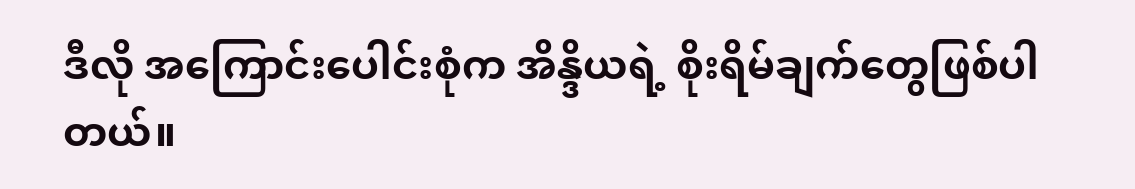ဒီလို အကြောင်းပေါင်းစုံက အိန္ဒိယရဲ့ စိုးရိမ်ချက်တွေဖြစ်ပါတယ်။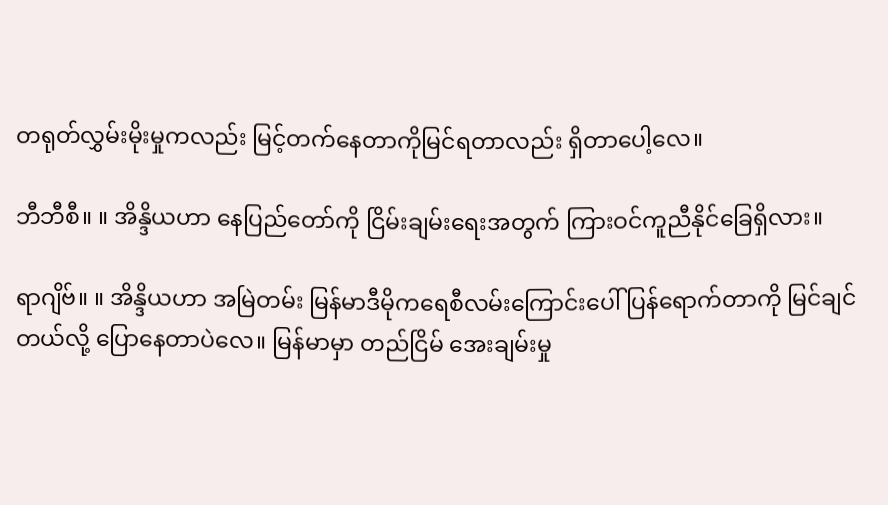တရုတ်လွှမ်းမိုးမှုကလည်း မြင့်တက်နေတာကိုမြင်ရတာလည်း ရှိတာပေါ့လေ။

ဘီဘီစီ။ ။ အိန္ဒိယဟာ နေပြည်တော်ကို ငြိမ်းချမ်းရေးအတွက် ကြားဝင်ကူညီနိုင်ခြေရှိလား။

ရာဂျိဗ်။ ။ အိန္ဒိယဟာ အမြဲတမ်း မြန်မာဒီမိုကရေစီလမ်းကြောင်းပေါ် ပြန်ရောက်တာကို မြင်ချင်တယ်လို့ ပြောနေတာပဲလေ။ မြန်မာမှာ တည်ငြိမ် အေးချမ်းမှု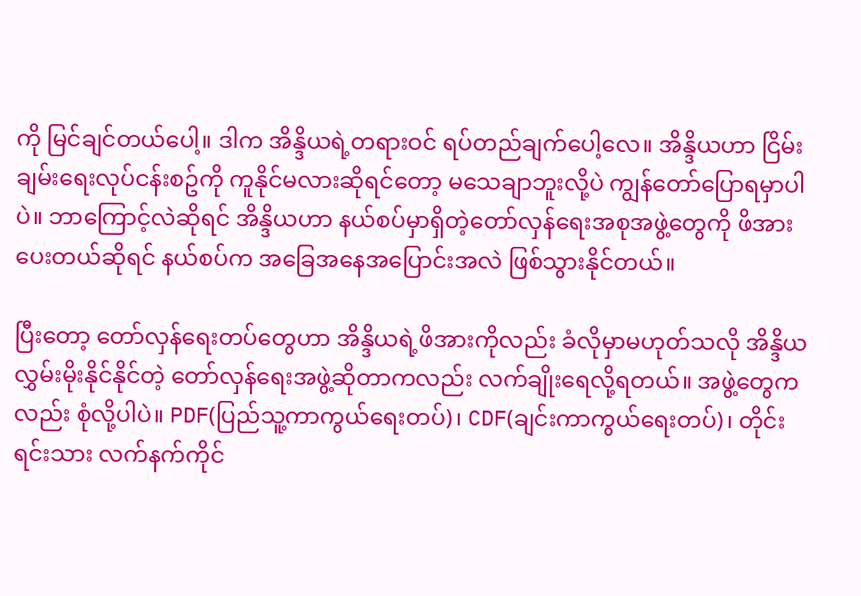ကို မြင်ချင်တယ်ပေါ့။ ဒါက အိန္ဒိယရဲ့တရားဝင် ရပ်တည်ချက်ပေါ့လေ။ အိန္ဒိယဟာ ငြိမ်းချမ်းရေးလုပ်ငန်းစဥ်ကို ကူနိုင်မလားဆိုရင်တော့ မသေချာဘူးလို့ပဲ ကျွန်တော်ပြောရမှာပါပဲ။ ဘာကြောင့်လဲဆိုရင် အိန္ဒိယဟာ နယ်စပ်မှာရှိတဲ့တော်လှန်ရေးအစုအဖွဲ့တွေကို ဖိအားပေးတယ်ဆိုရင် နယ်စပ်က အခြေအနေအပြောင်းအလဲ ဖြစ်သွားနိုင်တယ်။

ပြီးတော့ တော်လှန်ရေးတပ်တွေဟာ အိန္ဒိယရဲ့ဖိအားကိုလည်း ခံလိုမှာမဟုတ်သလို အိန္ဒိယ လွှမ်းမိုးနိုင်နိုင်တဲ့ တော်လှန်ရေးအဖွဲ့ဆိုတာကလည်း လက်ချိုးရေလို့ရတယ်။ အဖွဲ့တွေကလည်း စုံလို့ပါပဲ။ PDF(ပြည်သူ့ကာကွယ်ရေးတပ်)၊ CDF(ချင်းကာကွယ်ရေးတပ်)၊ တိုင်းရင်းသား လက်နက်ကိုင်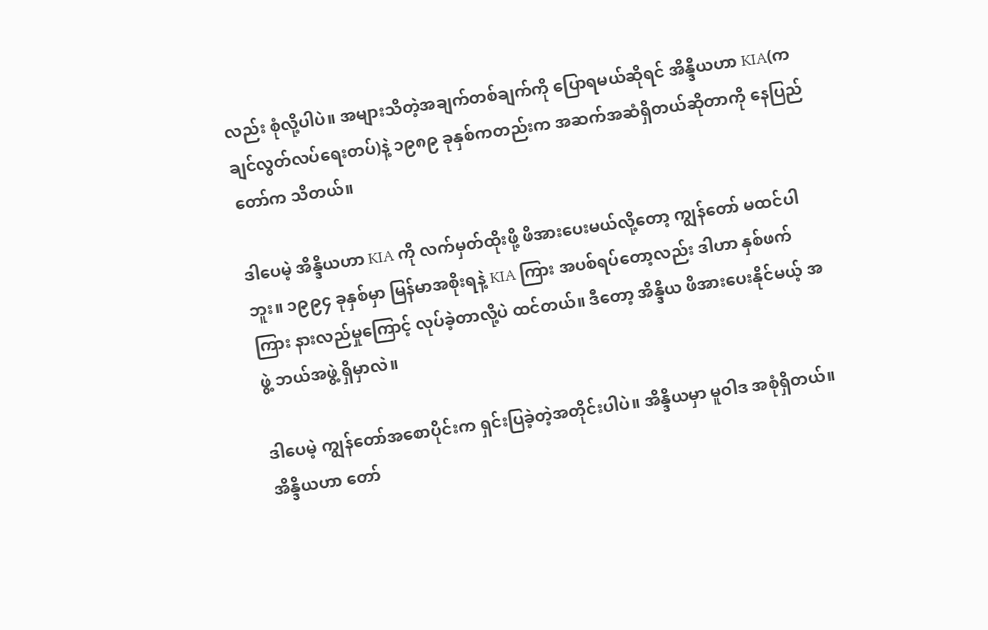လည်း စုံလို့ပါပဲ။ အများသိတဲ့အချက်တစ်ချက်ကို ပြောရမယ်ဆိုရင် အိန္ဒိယဟာ KIA(ကချင်လွတ်လပ်ရေးတပ်)နဲ့ ၁၉၈၉ ခုနှစ်ကတည်းက အဆက်အဆံရှိတယ်ဆိုတာကို နေပြည်တော်က သိတယ်။

ဒါပေမဲ့ အိန္ဒိယဟာ KIA ကို လက်မှတ်ထိုးဖို့ ဖိအားပေးမယ်လို့တော့ ကျွန်တော် မထင်ပါဘူး။ ၁၉၉၄ ခုနှစ်မှာ မြန်မာအစိုးရနဲ့ KIA ကြား အပစ်ရပ်တော့လည်း ဒါဟာ နှစ်ဖက်ကြား နားလည်မှုကြောင့် လုပ်ခဲ့တာလို့ပဲ ထင်တယ်။ ဒီတော့ အိန္ဒိယ ဖိအားပေးနိုင်မယ့် အဖွဲ့ ဘယ်အဖွဲ့ ရှိမှာလဲ။

ဒါပေမဲ့ ကျွန်တော်အစောပိုင်းက ရှင်းပြခဲ့တဲ့အတိုင်းပါပဲ။ အိန္ဒိယမှာ မူဝါဒ အစုံရှိတယ်။ အိန္ဒိယဟာ တော်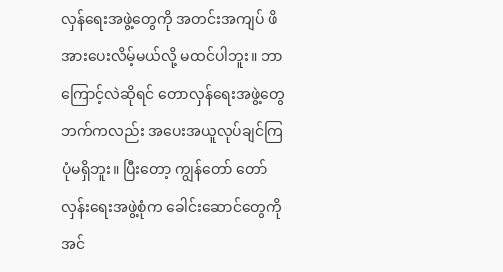လှန်ရေးအဖွဲ့တွေကို အတင်းအကျပ် ဖိအားပေးလိမ့်မယ်လို့ မထင်ပါဘူး။ ဘာကြောင့်လဲဆိုရင် တောလှန်ရေးအဖွဲ့တွေဘက်ကလည်း အပေးအယူလုပ်ချင်ကြပုံမရှိဘူး။ ပြီးတော့ ကျွန်တော် တော်လှန်းရေးအဖွဲ့စုံက ခေါင်းဆောင်တွေကို အင်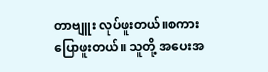တာဗျူး လုပ်ဖူးတယ်။စကားပြောဖူးတယ်။ သူတို့ အပေးအ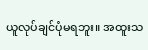ယူလုပ်ချင်ပုံမရဘူး။ အထူးသ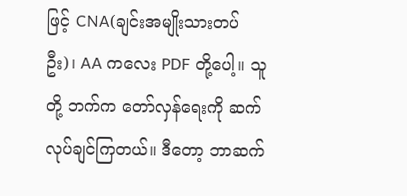ဖြင့် CNA(ချင်းအမျိုးသားတပ်ဦး)၊ AA ကလေး PDF တို့ပေါ့။ သူတို့ ဘက်က တော်လှန်ရေးကို ဆက်လုပ်ချင်ကြတယ်။ ဒီတော့ ဘာဆက်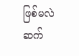ဖြစ်မလဲ ဆက်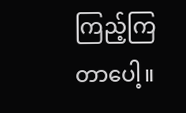ကြည့်ကြတာပေါ့။